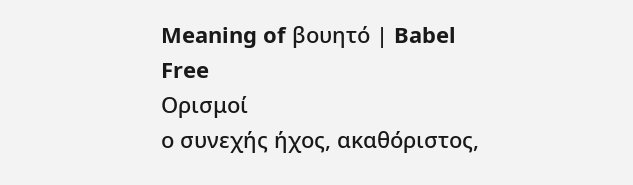Meaning of βουητό | Babel Free
Ορισμοί
ο συνεχής ήχος, ακαθόριστος,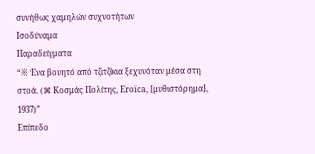συνήθως χαμηλών συχνοτήτων
Ισοδύναμα
Παραδείγματα
“※ Ένα βουητό από τζιτζίκια ξεχυνόταν μέσα στη στοά. (⌘ Κοσμάς Πολίτης, Εroïca, [μυθιστόρημα], 1937)”
Επίπεδο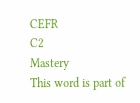CEFR
C2
Mastery
This word is part of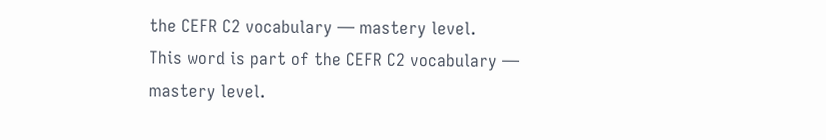the CEFR C2 vocabulary — mastery level.
This word is part of the CEFR C2 vocabulary — mastery level.